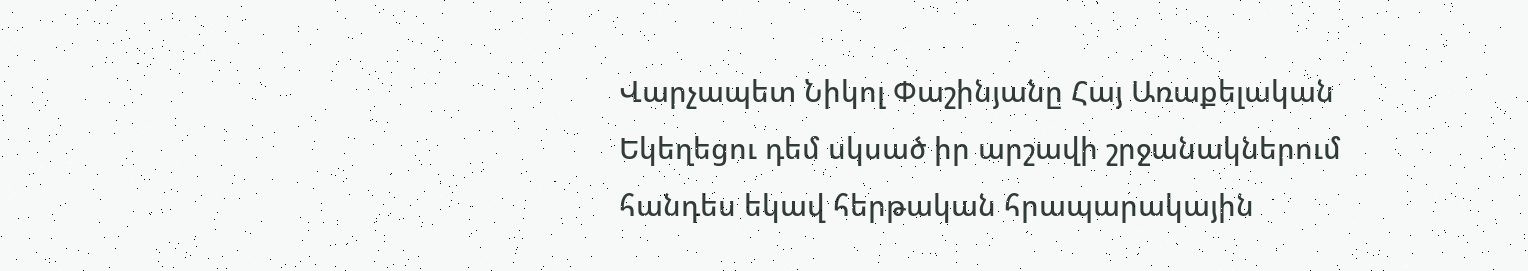Վարչապետ Նիկոլ Փաշինյանը Հայ Առաքելական Եկեղեցու դեմ սկսած իր արշավի շրջանակներում հանդես եկավ հերթական հրապարակային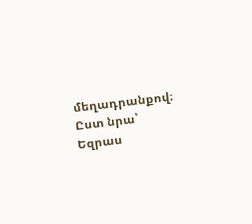մեղադրանքով։ Ըստ նրա՝ Եզրաս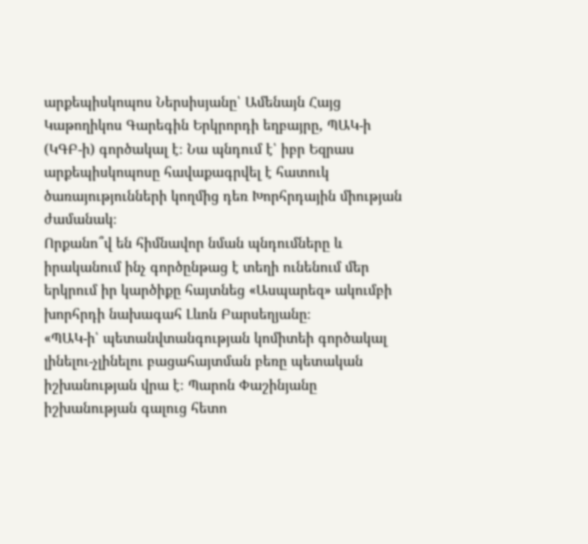արքեպիսկոպոս Ներսիսյանը՝ Ամենայն Հայց Կաթողիկոս Գարեգին Երկրորդի եղբայրը, ՊԱԿ-ի (ԿԳԲ-ի) գործակալ է։ Նա պնդում է՝ իբր Եզրաս արքեպիսկոպոսը հավաքագրվել է հատուկ ծառայությունների կողմից դեռ Խորհրդային միության ժամանակ։
Որքանո՞վ են հիմնավոր նման պնդումները և իրականում ինչ գործընթաց է տեղի ունենում մեր երկրում իր կարծիքը հայտնեց «Ասպարեզ» ակումբի խորհրդի նախագահ Լևոն Բարսեղյանը։
«ՊԱԿ-ի՝ պետանվտանգության կոմիտեի գործակալ լինելու-չլինելու բացահայտման բեռը պետական իշխանության վրա է։ Պարոն Փաշինյանը իշխանության գալուց հետո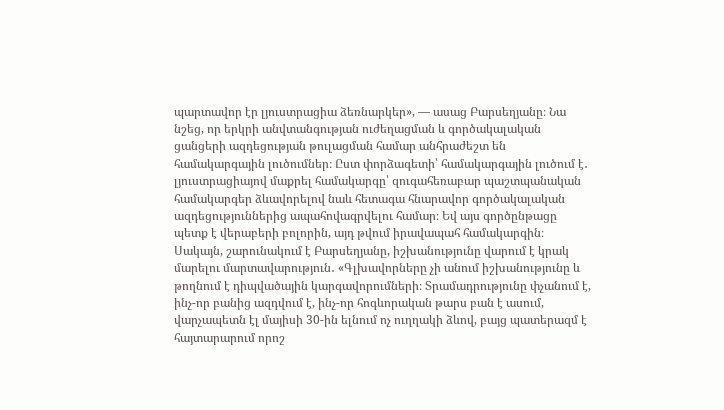պարտավոր էր լյուստրացիա ձեռնարկեր», — ասաց Բարսեղյանը։ Նա նշեց, որ երկրի անվտանգության ուժեղացման և գործակալական ցանցերի ազդեցության թուլացման համար անհրաժեշտ են համակարգային լուծումներ։ Ըստ փորձագետի՝ համակարգային լուծում է․ լյուստրացիայով մաքրել համակարգը՝ զուգահեռաբար պաշտպանական համակարգեր ձևավորելով նաև հետագա հնարավոր գործակալական ազդեցություններից ապահովագրվելու համար։ Եվ այս գործընթացը պետք է վերաբերի բոլորին, այդ թվում իրավապահ համակարգին։
Սակայն, շարունակում է Բարսեղյանը, իշխանությունը վարում է կրակ մարելու մարտավարություն․ «Գլխավորները չի անում իշխանությունը և թողնում է դիպվածային կարգավորումների։ Տրամադրությունը փչանում է, ինչ-որ բանից ազդվում է, ինչ-որ հոգևորական թարս բան է ասում, վարչապետն էլ մայիսի 30-ին ելնում ոչ ուղղակի ձևով, բայց պատերազմ է հայտարարում որոշ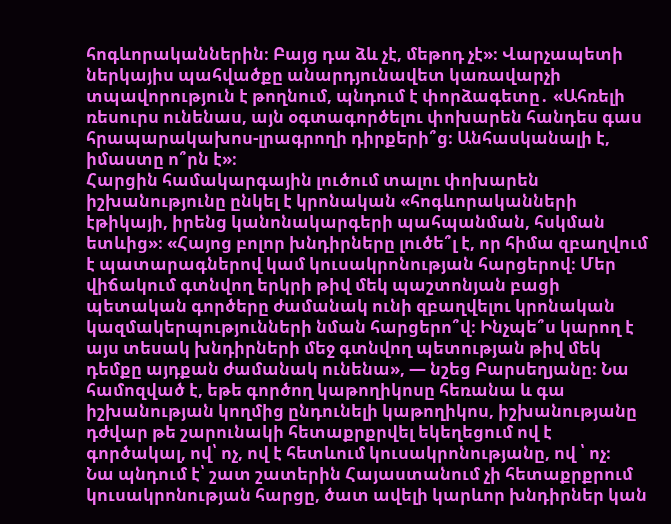հոգևորականներին։ Բայց դա ձև չէ, մեթոդ չէ»։ Վարչապետի ներկայիս պահվածքը անարդյունավետ կառավարչի տպավորություն է թողնում, պնդում է փորձագետը․ «Ահռելի ռեսուրս ունենաս, այն օգտագործելու փոխարեն հանդես գաս հրապարակախոս-լրագրողի դիրքերի՞ց։ Անհասկանալի է, իմաստը ո՞րն է»։
Հարցին համակարգային լուծում տալու փոխարեն իշխանությունը ընկել է կրոնական «հոգևորականների էթիկայի, իրենց կանոնակարգերի պահպանման, հսկման ետևից»։ «Հայոց բոլոր խնդիրները լուծե՞լ է, որ հիմա զբաղվում է պատարագներով կամ կուսակրոնության հարցերով։ Մեր վիճակում գտնվող երկրի թիվ մեկ պաշտոնյան բացի պետական գործերը ժամանակ ունի զբաղվելու կրոնական կազմակերպությունների նման հարցերո՞վ։ Ինչպե՞ս կարող է այս տեսակ խնդիրների մեջ գտնվող պետության թիվ մեկ դեմքը այդքան ժամանակ ունենա», — նշեց Բարսեղյանը։ Նա համոզված է, եթե գործող կաթողիկոսը հեռանա և գա իշխանության կողմից ընդունելի կաթողիկոս, իշխանությանը դժվար թե շարունակի հետաքրքրվել եկեղեցում ով է գործակալ, ով՝ ոչ, ով է հետևում կուսակրոնությանը, ով ՝ ոչ։
Նա պնդում է՝ շատ շատերին Հայաստանում չի հետաքրքրում կուսակրոնության հարցը, ծատ ավելի կարևոր խնդիրներ կան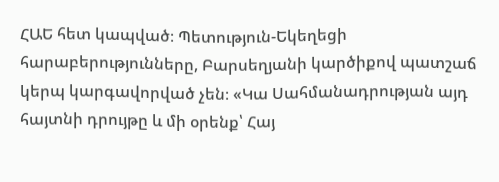ՀԱԵ հետ կապված։ Պետություն-Եկեղեցի հարաբերությունները, Բարսեղյանի կարծիքով պատշաճ կերպ կարգավորված չեն։ «Կա Սահմանադրության այդ հայտնի դրույթը և մի օրենք՝ Հայ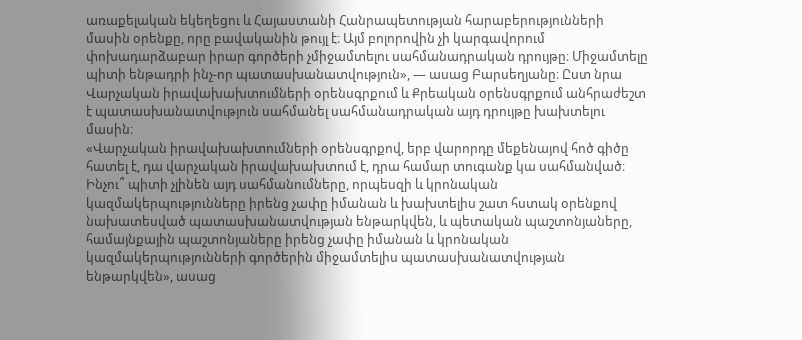առաքելական եկեղեցու և Հայաստանի Հանրապետության հարաբերությունների մասին օրենքը, որը բավականին թույլ է։ Այմ բոլորովին չի կարգավորում փոխադարձաբար իրար գործերի չմիջամտելու սահմանադրական դրույթը։ Միջամտելը պիտի ենթադրի ինչ-որ պատասխանատվություն», — ասաց Բարսեղյանը։ Ըստ նրա Վարչական իրավախախտումների օրենսգրքում և Քրեական օրենսգրքում անհրաժեշտ է պատասխանատվություն սահմանել սահմանադրական այդ դրույթը խախտելու մասին։
«Վարչական իրավախախտումների օրենսգրքով, երբ վարորդը մեքենայով հոծ գիծը հատել է, դա վարչական իրավախախտում է, դրա համար տուգանք կա սահմանված։ Ինչու՞ պիտի չլինեն այդ սահմանումները, որպեսզի և կրոնական կազմակերպությունները իրենց չափը իմանան և խախտելիս շատ հստակ օրենքով նախատեսված պատասխանատվության ենթարկվեն, և պետական պաշտոնյաները, համայնքային պաշտոնյաները իրենց չափը իմանան և կրոնական կազմակերպությունների գործերին միջամտելիս պատասխանատվության ենթարկվեն», ասաց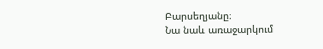Բարսեղյանը։
Նա նաև առաջարկում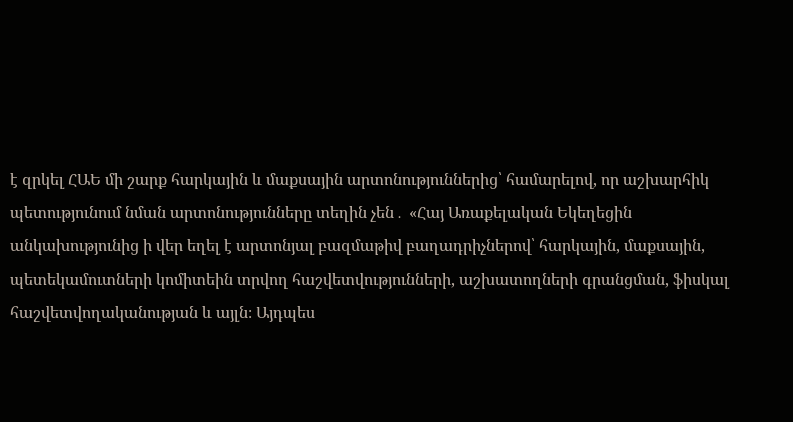է զրկել ՀԱԵ մի շարք հարկային և մաքսային արտոնություններից՝ համարելով, որ աշխարհիկ պետությունում նման արտոնությունները տեղին չեն․ «Հայ Առաքելական Եկեղեցին անկախությունից ի վեր եղել է արտոնյալ բազմաթիվ բաղադրիչներով՝ հարկային, մաքսային, պետեկամուտների կոմիտեին տրվող հաշվետվությունների, աշխատողների գրանցման, ֆիսկալ հաշվետվողականության և այլն։ Այդպես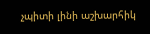չպիտի լինի աշխարհիկ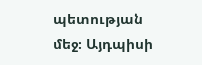պետության մեջ։ Այդպիսի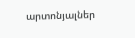արտոնյալներ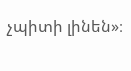չպիտի լինեն»։